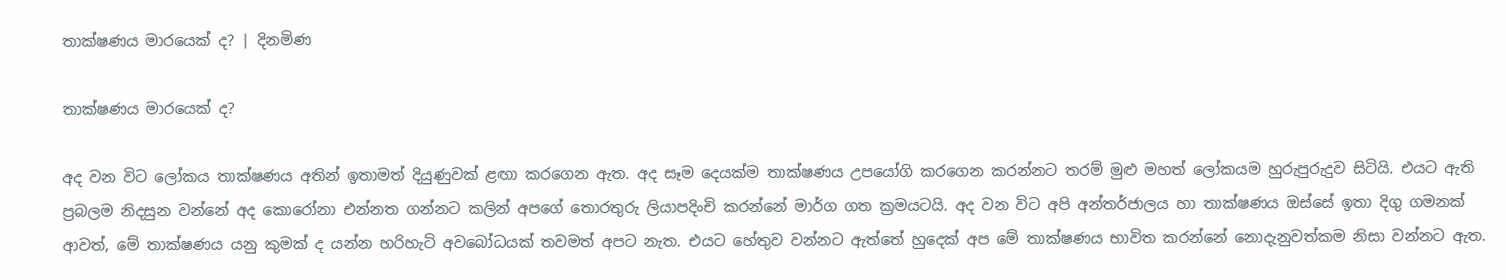තාක්ෂණය මාරයෙක් ද? | දිනමිණ

තාක්ෂණය මාරයෙක් ද?

අද වන විට ලෝකය තාක්ෂණය අතින් ඉතාමත් දියුණුවක් ළඟා කරගෙන ඇත. අද සෑම දෙයක්ම තාක්ෂණය උපයෝගි කරගෙන කරන්නට තරම් මුළු මහත් ලෝකයම හුරුපුරුදුව සිටියි. එයට ඇති ප්‍රබලම නිදසුන වන්නේ අද කොරෝනා එන්නත ගන්නට කලින් අපගේ තොරතුරු ලියාපදිංචි කරන්නේ මාර්ග ගත ක්‍රමයටයි. අද වන විට අපි අන්තර්ජාලය හා තාක්ෂණය ඔස්සේ ඉතා දිගු ගමනක් ආවත්, මේ තාක්ෂණය යනු කුමක් ද යන්න හරිහැටි අවබෝධයක් තවමත් අපට නැත. එයට හේතුව වන්නට ඇත්තේ හුදෙක් අප මේ තාක්ෂණය භාවිත කරන්නේ නොදැනුවත්කම නිසා වන්නට ඇත.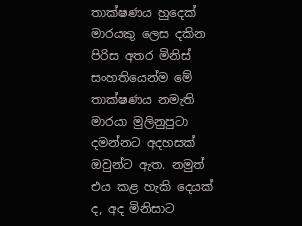තාක්ෂණය හුදෙක් මාරයකු ලෙස දකින පිරිස අතර මිනිස් සංහතියෙන්ම මේ තාක්ෂණය නමැති මාරයා මුලිනුපුටා දමන්නට අදහසක් ඔවුන්ට ඇත. නමුත් එය කළ හැකි දෙයක් ද, අද මිනිසාට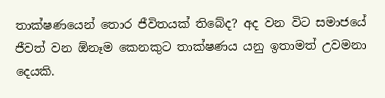තාක්ෂණයෙන් තොර ජීවිතයක් තිබේද? අද වන විට සමාජයේ ජීවත් වන ඕනෑම කෙනකුට තාක්ෂණය යනු ඉතාමත් උවමනා දෙයකි.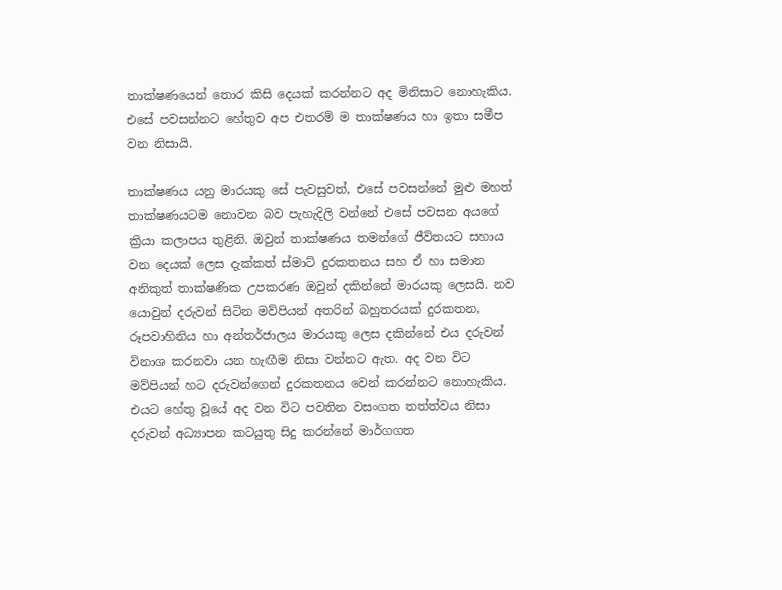තාක්ෂණයෙන් තොර කිසි දෙයක් කරන්නට අද මිනිසාට නොහැකිය. එසේ පවසන්නට හේතුව අප එතරම් ම තාක්ෂණය හා ඉතා සමීප වන නිසායි.

තාක්ෂණය යනු මාරයකු සේ පැවසුවත්, එසේ පවසන්නේ මුළු මහත් තාක්ෂණයටම නොවන බව පැහැදිලි වන්නේ එසේ පවසන අයගේ ක්‍රියා කලාපය තුළිනි. ඔවුන් තාක්ෂණය තමන්ගේ ජීවිතයට සහාය වන දෙයක් ලෙස දැක්කත් ස්මාට් දුරකතනය සහ ඒ හා සමාන අනිකුත් තාක්ෂණික උපකරණ ඔවුන් දකින්නේ මාරයකු ලෙසයි. නව යොවුන් දරුවන් සිටින මව්පියන් අතරින් බහුතරයක් දුරකතන, රූපවාහිනිය හා අන්තර්ජාලය මාරයකු ලෙස දකින්නේ එය දරුවන් විනාශ කරනවා යන හැඟීම නිසා වන්නට ඇත. අද වන විට මව්පියන් හට දරුවන්ගෙන් දුරකතනය වෙන් කරන්නට නොහැකිය. එයට හේතු වූයේ අද වන විට පවතින වසංගත තත්ත්වය නිසා දරුවන් අධ්‍යාපන කටයුතු සිදු කරන්නේ මාර්ගගත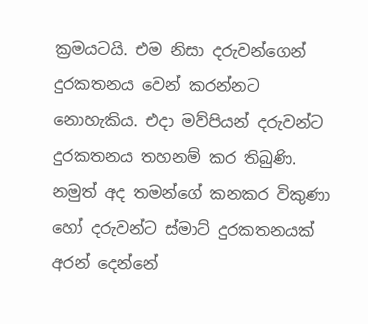ක්‍රමයටයි. එම නිසා දරුවන්ගෙන් දුරකතනය වෙන් කරන්නට නොහැකිය. එදා මව්පියන් දරුවන්ට දුරකතනය තහනම් කර තිබුණි. නමුත් අද තමන්ගේ කනකර විකුණා හෝ දරුවන්ට ස්මාට් දුරකතනයක් අරන් දෙන්නේ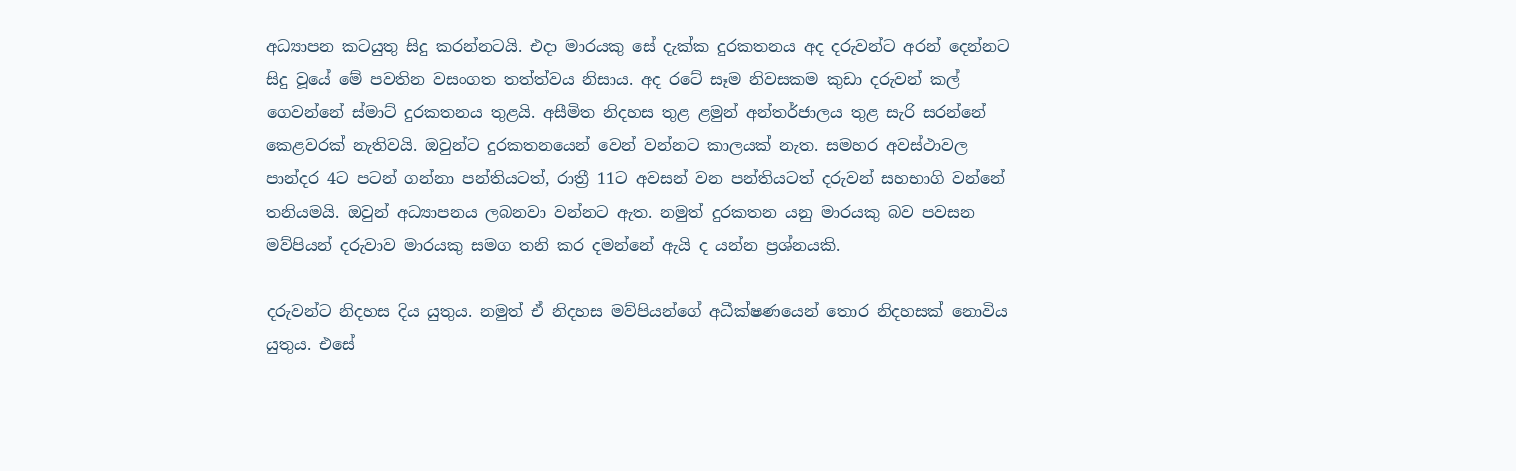අධ්‍යාපන කටයුතු සිදු කරන්නටයි. එදා මාරයකු සේ දැක්ක දුරකතනය අද දරුවන්ට අරන් දෙන්නට සිදු වූයේ මේ පවතින වසංගත තත්ත්වය නිසාය. අද රටේ සෑම නිවසකම කුඩා දරුවන් කල් ගෙවන්නේ ස්මාට් දුරකතනය තුළයි. අසීමිත නිදහස තුළ ළමුන් අන්තර්ජාලය තුළ සැරි සරන්නේ කෙළවරක් නැතිවයි. ඔවුන්ට දුරකතනයෙන් වෙන් වන්නට කාලයක් නැත. සමහර අවස්ථාවල පාන්දර 4ට පටන් ගන්නා පන්තියටත්, රාත්‍රී 11ට අවසන් වන පන්තියටත් දරුවන් සහභාගි වන්නේ තනියමයි. ඔවුන් අධ්‍යාපනය ලබනවා වන්නට ඇත. නමුත් දුරකතන යනු මාරයකු බව පවසන මව්පියන් දරුවාව මාරයකු සමග තනි කර දමන්නේ ඇයි ද යන්න ප්‍රශ්නයකි.

දරුවන්ට නිදහස දිය යුතුය. නමුත් ඒ නිදහස මව්පියන්ගේ අධීක්ෂණයෙන් තොර නිදහසක් නොවිය යුතුය. එසේ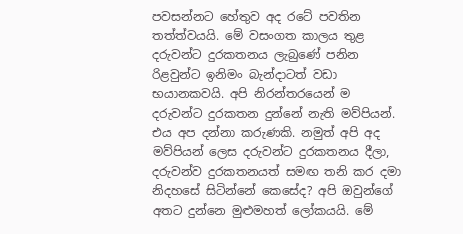පවසන්නට හේතුව අද රටේ පවතින තත්ත්වයයි. මේ වසංගත කාලය තුළ දරුවන්ට දුරකතනය ලැබුණේ පනින රිළවුන්ට ඉනිමං බැන්දාටත් වඩා භයානකවයි. අපි නිරන්තරයෙන් ම දරුවන්ට දුරකතන දුන්නේ නැති මව්පියන්. එය අප දන්නා කරුණකි. නමුත් අපි අද මව්පියන් ලෙස දරුවන්ට දුරකතනය දීලා, දරුවන්ව දුරකතනයත් සමඟ තනි කර දමා නිදහසේ සිටින්නේ කෙසේද? අපි ඔවුන්ගේ අතට දුන්නෙ මුළුමහත් ලෝකයයි. මේ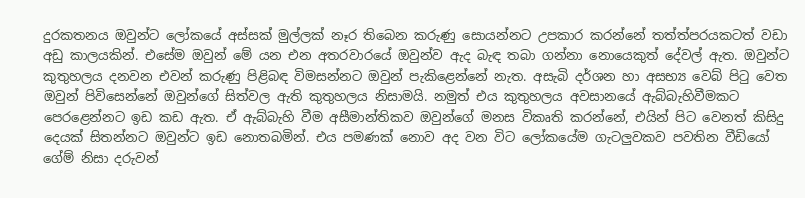දුරකතනය ඔවුන්ට ලෝකයේ අස්සක් මුල්ලක් නෑර තිබෙන කරුණු සොයන්නට උපකාර කරන්නේ තත්ත්පරයකටත් වඩා අඩු කාලයකින්. එසේම ඔවුන් මේ යන එන අතරවාරයේ ඔවුන්ව ඇද බැඳ තබා ගන්නා නොයෙකුත් දේවල් ඇත. ඔවුන්ට කුතුහලය දනවන එවන් කරුණු පිළිබඳ විමසන්නට ඔවුන් පැකිළෙන්නේ නැත. අසැබි දර්ශන හා අසභ්‍ය වෙබ් පිටු වෙත ඔවුන් පිවිසෙන්නේ ඔවුන්ගේ සිත්වල ඇති කුතුහලය නිසාමයි. නමුත් එය කුතුහලය අවසානයේ ඇබ්බැහිවීමකට පෙරළෙන්නට ඉඩ කඩ ඇත. ඒ ඇබ්බැහි වීම අසීමාන්තිකව ඔවුන්ගේ මනස විකෘති කරන්නේ, එයින් පිට වෙනත් කිසිදු දෙයක් සිතන්නට ඔවුන්ට ඉඩ නොතබමින්. එය පමණක් නොව අද වන විට ලෝකයේම ගැටලුවකව පවතින වීඩියෝ ගේම් නිසා දරුවන්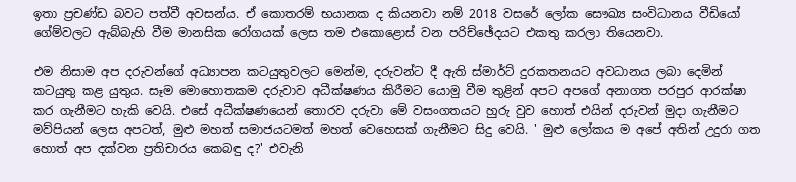ඉතා ප්‍රචණ්ඩ බවට පත්වී අවසන්ය. ඒ කොතරම් භයානක ද කියනවා නම් 2018 වසරේ ලෝක සෞඛ්‍ය සංවිධානය වීඩියෝ ගේම්වලට ඇබ්බැහි වීම මානසික රෝගයක් ලෙස තම එකොළොස් වන පරිච්ඡේදයට එකතු කරලා තියෙනවා.

එම නිසාම අප දරුවන්ගේ අධ්‍යාපන කටයුතුවලට මෙන්ම, දරුවන්ට දී ඇති ස්මාර්ට් දුරකතනයට අවධානය ලබා දෙමින් කටයුතු කළ යුතුය. සෑම මොහොතකම දරුවාව අධීක්ෂණය කිරීමට යොමු වීම තුළින් අපට අපගේ අනාගත පරපුර ආරක්ෂා කර ගැනීමට හැකි වෙයි. එසේ අධීක්ෂණයෙන් තොරව දරුවා මේ වසංගතයට හුරු වුව හොත් එයින් දරුවන් මුදා ගැනීමට මව්පියන් ලෙස අපටත්, මුළු මහත් සමාජයටමත් මහත් වෙහෙසක් ගැනීමට සිදු වෙයි. ' මුළු ලෝකය ම අපේ අතින් උදුරා ගත හොත් අප දක්වන ප්‍රතිචාරය කෙබඳු ද?' එවැනි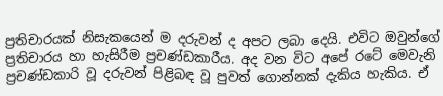ප්‍රතිචාරයක් නිසැකයෙන් ම දරුවන් ද අපට ලබා දෙයි. එවිට ඔවුන්ගේ ප්‍රතිචාරය හා හැසිරීම ප්‍රචණ්ඩකාරීය. අද වන විට අපේ රටේ මෙවැනි ප්‍රචණ්ඩකාරි වූ දරුවන් පිළිබඳ වූ පුවත් ගොන්නක් දැකිය හැකිය. ඒ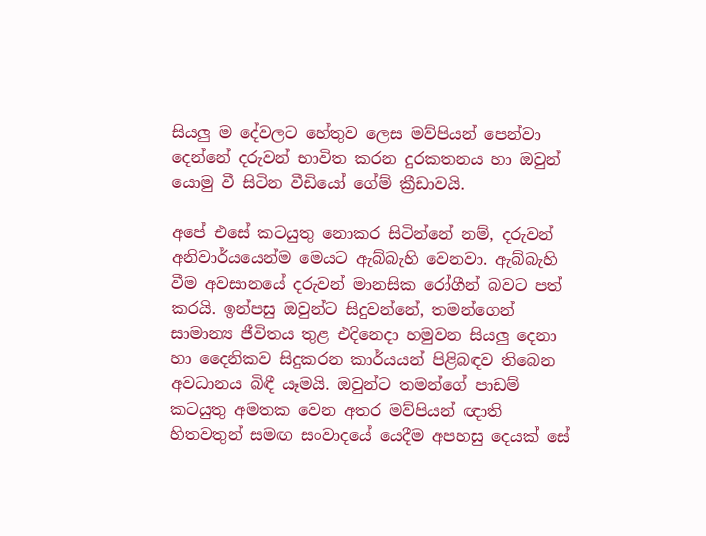සියලු ම දේවලට හේතුව ලෙස මව්පියන් පෙන්වා දෙන්නේ දරුවන් භාවිත කරන දුරකතනය හා ඔවුන් යොමු වී සිටින වීඩියෝ ගේම් ක්‍රීඩාවයි.

අපේ එසේ කටයුතු නොකර සිටින්නේ නම්, දරුවන් අනිවාර්යයෙන්ම මෙයට ඇබ්බැහි වෙනවා. ඇබ්බැහි වීම අවසානයේ දරුවන් මානසික රෝගීන් බවට පත් කරයි. ඉන්පසු ඔවුන්ට සිදුවන්නේ, තමන්ගෙන් සාමාන්‍ය ජීවිතය තුළ එදිනෙදා හමුවන සියලු දෙනා හා දෛනිකව සිදුකරන කාර්යයන් පිළිබඳව තිබෙන අවධානය බිඳී යෑමයි. ඔවුන්ට තමන්ගේ පාඩම් කටයුතු අමතක වෙන අතර මව්පියන් ඥාති හිතවතුන් සමඟ සංවාදයේ යෙදීම අපහසු දෙයක් සේ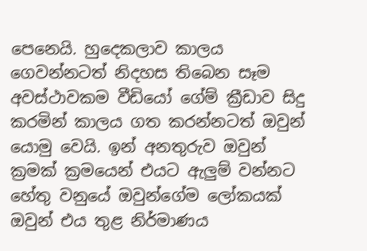පෙනෙයි. හුදෙකලාව කාලය ගෙවන්නටත් නිදහස තිබෙන සෑම අවස්ථාවකම වීඩියෝ ගේම් ක්‍රීඩාව සිදු කරමින් කාලය ගත කරන්නටත් ඔවුන් යොමු වෙයි. ඉන් අනතුරුව ඔවුන් ක්‍රමක් ක්‍රමයෙන් එයට ඇලුම් වන්නට හේතු වනුයේ ඔවුන්ගේම ලෝකයක් ඔවුන් එය තුළ නිර්මාණය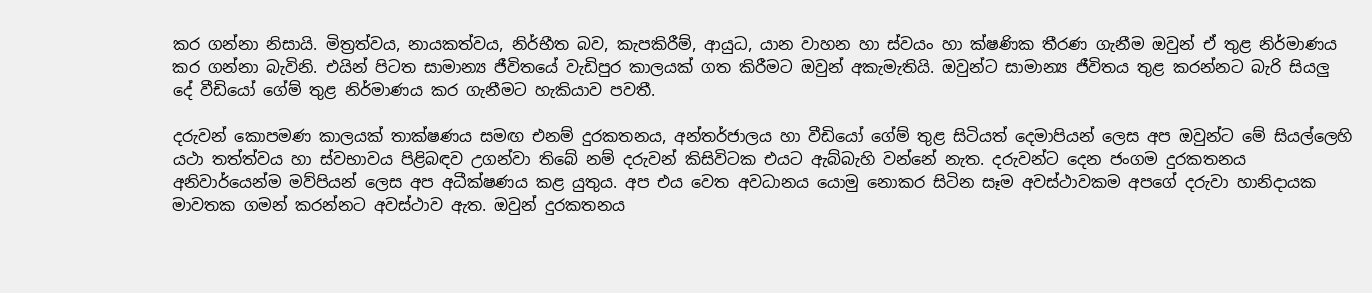කර ගන්නා නිසායි. මිත්‍රත්වය, නායකත්වය, නිර්භීත බව, කැපකිරීම්, ආයුධ, යාන වාහන හා ස්වයං හා ක්ෂණික තීරණ ගැනීම ඔවුන් ඒ තුළ නිර්මාණය කර ගන්නා බැවිනි. එයින් පිටත සාමාන්‍ය ජීවිතයේ වැඩිපුර කාලයක් ගත කිරීමට ඔවුන් අකැමැතියි. ඔවුන්ට සාමාන්‍ය ජීවිතය තුළ කරන්නට බැරි සියලු දේ වීඩියෝ ගේම් තුළ නිර්මාණය කර ගැනීමට හැකියාව පවතී.

දරුවන් කොපමණ කාලයක් තාක්ෂණය සමඟ එනම් දුරකතනය, අන්තර්ජාලය හා වීඩියෝ ගේම් තුළ සිටියත් දෙමාපියන් ලෙස අප ඔවුන්ට මේ සියල්ලෙහි යථා තත්ත්වය හා ස්වභාවය පිළිබඳව උගන්වා තිබේ නම් දරුවන් කිසිවිටක එයට ඇබ්බැහි වන්නේ නැත. දරුවන්ට දෙන ජංගම දුරකතනය අනිවාර්යෙන්ම මව්පියන් ලෙස අප අධීක්ෂණය කළ යුතුය. අප එය වෙත අවධානය යොමු නොකර සිටින සෑම අවස්ථාවකම අපගේ දරුවා හානිදායක මාවතක ගමන් කරන්නට අවස්ථාව ඇත. ඔවුන් දුරකතනය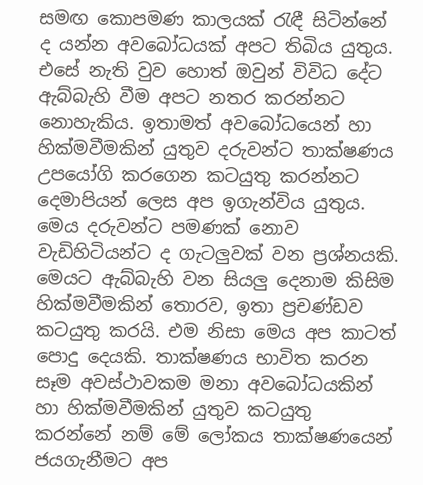සමඟ කොපමණ කාලයක් රැඳී සිටින්නේ ද යන්න අවබෝධයක් අපට තිබිය යුතුය. එසේ නැති වුව හොත් ඔවුන් විවිධ දේට ඇබ්බැහි වීම අපට නතර කරන්නට නොහැකිය. ඉතාමත් අවබෝධයෙන් හා හික්මවීමකින් යුතුව දරුවන්ට තාක්ෂණය උපයෝගි කරගෙන කටයුතු කරන්නට දෙමාපියන් ලෙස අප ඉගැන්විය යුතුය. මෙය දරුවන්ට පමණක් නොව වැඩිහිටියන්ට ද ගැටලුවක් වන ප්‍රශ්නයකි. මෙයට ඇබ්බැහි වන සියලු දෙනාම කිසිම හික්මවීමකින් තොරව, ඉතා ප්‍රචණ්ඩව කටයුතු කරයි. එම නිසා මෙය අප කාටත් පොදු දෙයකි. තාක්ෂණය භාවිත කරන සෑම අවස්ථාවකම මනා අවබෝධයකින් හා හික්මවීමකින් යුතුව කටයුතු කරන්නේ නම් මේ ලෝකය තාක්ෂණයෙන් ජයගැනීමට අප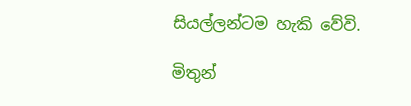සියල්ලන්ටම හැකි වේවි.

මිතුන්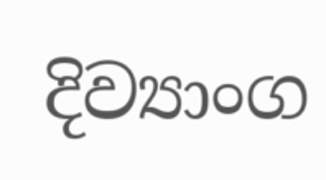දිව්‍යාංග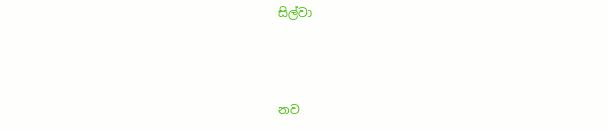සිල්වා



නව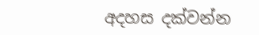අදහස දක්වන්න